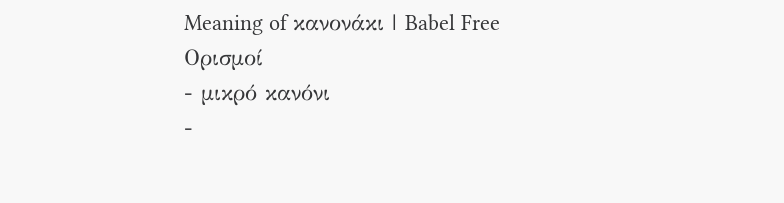Meaning of κανονάκι | Babel Free
Ορισμοί
- μικρό κανόνι
-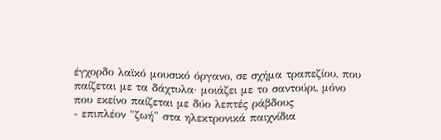έγχορδο λαϊκό μουσικό όργανο, σε σχήμα τραπεζίου, που παίζεται με τα δάχτυλα· μοιάζει με το σαντούρι, μόνο που εκείνο παίζεται με δύο λεπτές ράβδους
- επιπλέον "ζωή" στα ηλεκτρονικά παιχνίδια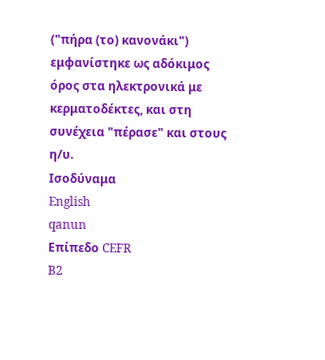("πήρα (το) κανονάκι") εμφανίστηκε ως αδόκιμος όρος στα ηλεκτρονικά με κερματοδέκτες, και στη συνέχεια "πέρασε" και στους η/υ.
Ισοδύναμα
English
qanun
Επίπεδο CEFR
B2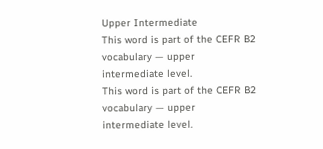Upper Intermediate
This word is part of the CEFR B2 vocabulary — upper intermediate level.
This word is part of the CEFR B2 vocabulary — upper intermediate level.